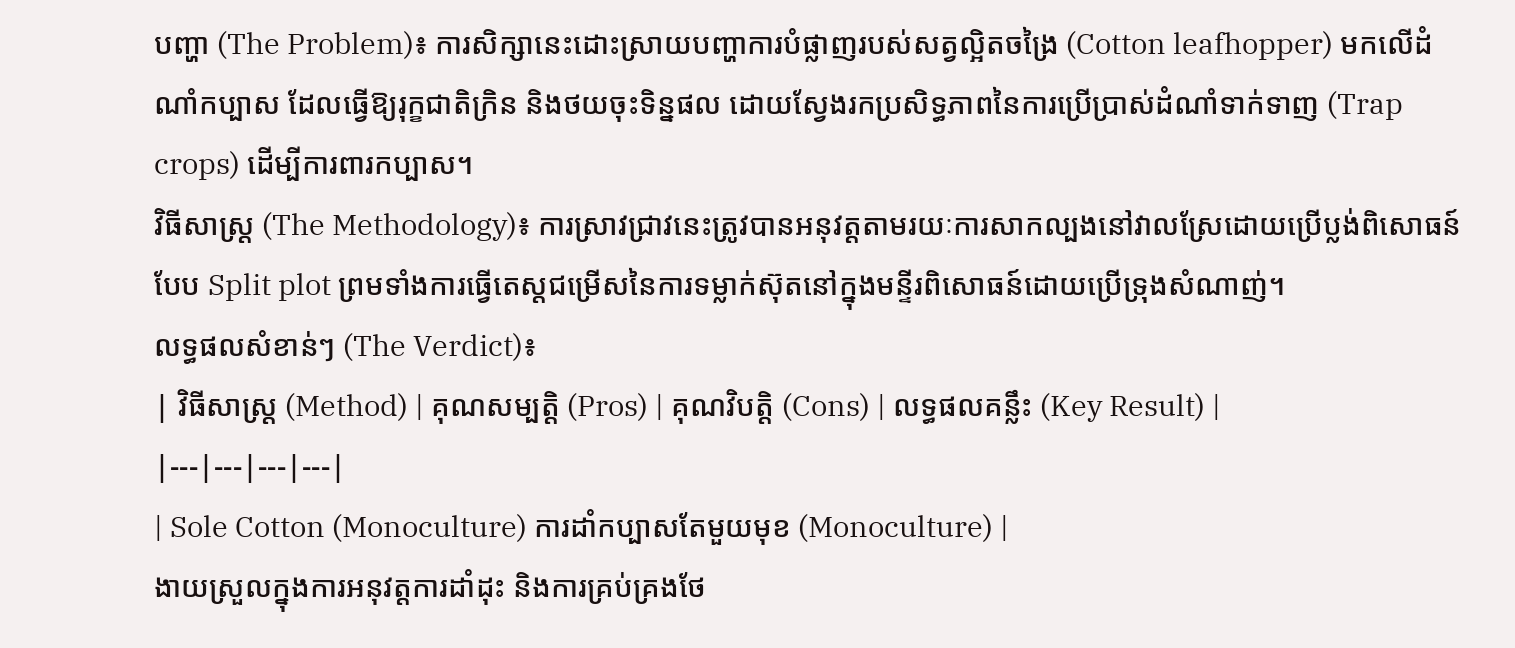បញ្ហា (The Problem)៖ ការសិក្សានេះដោះស្រាយបញ្ហាការបំផ្លាញរបស់សត្វល្អិតចង្រៃ (Cotton leafhopper) មកលើដំណាំកប្បាស ដែលធ្វើឱ្យរុក្ខជាតិក្រិន និងថយចុះទិន្នផល ដោយស្វែងរកប្រសិទ្ធភាពនៃការប្រើប្រាស់ដំណាំទាក់ទាញ (Trap crops) ដើម្បីការពារកប្បាស។
វិធីសាស្ត្រ (The Methodology)៖ ការស្រាវជ្រាវនេះត្រូវបានអនុវត្តតាមរយៈការសាកល្បងនៅវាលស្រែដោយប្រើប្លង់ពិសោធន៍បែប Split plot ព្រមទាំងការធ្វើតេស្តជម្រើសនៃការទម្លាក់ស៊ុតនៅក្នុងមន្ទីរពិសោធន៍ដោយប្រើទ្រុងសំណាញ់។
លទ្ធផលសំខាន់ៗ (The Verdict)៖
| វិធីសាស្ត្រ (Method) | គុណសម្បត្តិ (Pros) | គុណវិបត្តិ (Cons) | លទ្ធផលគន្លឹះ (Key Result) |
|---|---|---|---|
| Sole Cotton (Monoculture) ការដាំកប្បាសតែមួយមុខ (Monoculture) |
ងាយស្រួលក្នុងការអនុវត្តការដាំដុះ និងការគ្រប់គ្រងថែ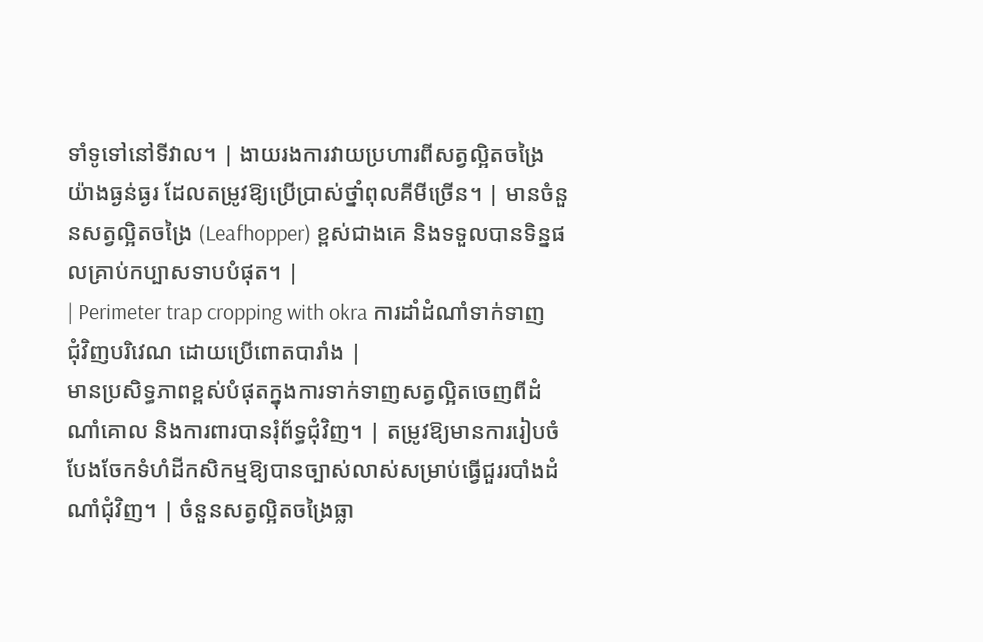ទាំទូទៅនៅទីវាល។ | ងាយរងការវាយប្រហារពីសត្វល្អិតចង្រៃយ៉ាងធ្ងន់ធ្ងរ ដែលតម្រូវឱ្យប្រើប្រាស់ថ្នាំពុលគីមីច្រើន។ | មានចំនួនសត្វល្អិតចង្រៃ (Leafhopper) ខ្ពស់ជាងគេ និងទទួលបានទិន្នផលគ្រាប់កប្បាសទាបបំផុត។ |
| Perimeter trap cropping with okra ការដាំដំណាំទាក់ទាញជុំវិញបរិវេណ ដោយប្រើពោតបារាំង |
មានប្រសិទ្ធភាពខ្ពស់បំផុតក្នុងការទាក់ទាញសត្វល្អិតចេញពីដំណាំគោល និងការពារបានរុំព័ទ្ធជុំវិញ។ | តម្រូវឱ្យមានការរៀបចំបែងចែកទំហំដីកសិកម្មឱ្យបានច្បាស់លាស់សម្រាប់ធ្វើជួររបាំងដំណាំជុំវិញ។ | ចំនួនសត្វល្អិតចង្រៃធ្លា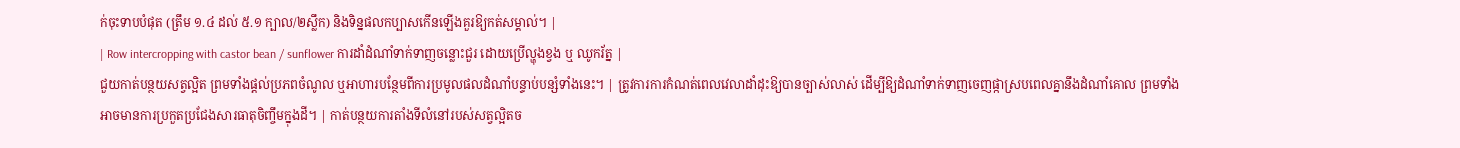ក់ចុះទាបបំផុត (ត្រឹម ១.៤ ដល់ ៥.១ ក្បាល/២ស្លឹក) និងទិន្នផលកប្បាសកើនឡើងគួរឱ្យកត់សម្គាល់។ |
| Row intercropping with castor bean / sunflower ការដាំដំណាំទាក់ទាញចន្លោះជួរ ដោយប្រើល្ហុងខ្វង ឬ ឈូករ័ត្ន |
ជួយកាត់បន្ថយសត្វល្អិត ព្រមទាំងផ្តល់ប្រភពចំណូល ឬអាហារបន្ថែមពីការប្រមូលផលដំណាំបន្ទាប់បន្សំទាំងនេះ។ | ត្រូវការការកំណត់ពេលវេលាដាំដុះឱ្យបានច្បាស់លាស់ ដើម្បីឱ្យដំណាំទាក់ទាញចេញផ្កាស្របពេលគ្នានឹងដំណាំគោល ព្រមទាំងអាចមានការប្រកួតប្រជែងសារធាតុចិញ្ចឹមក្នុងដី។ | កាត់បន្ថយការតាំងទីលំនៅរបស់សត្វល្អិតច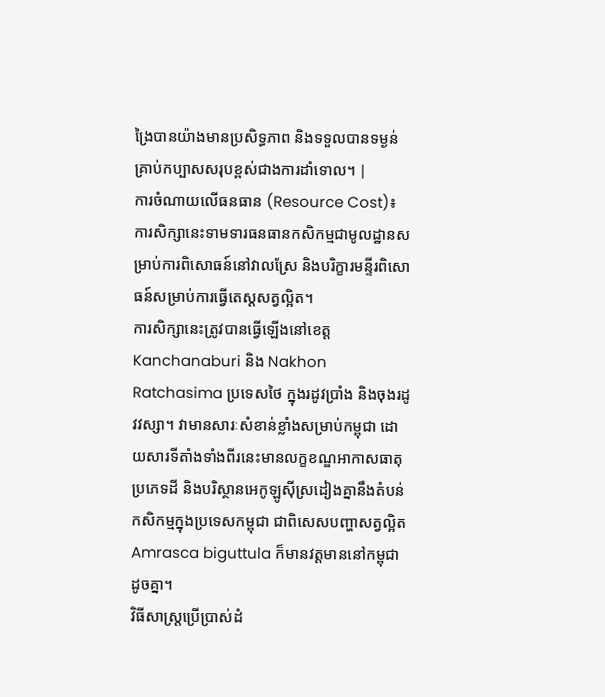ង្រៃបានយ៉ាងមានប្រសិទ្ធភាព និងទទួលបានទម្ងន់គ្រាប់កប្បាសសរុបខ្ពស់ជាងការដាំទោល។ |
ការចំណាយលើធនធាន (Resource Cost)៖ ការសិក្សានេះទាមទារធនធានកសិកម្មជាមូលដ្ឋានសម្រាប់ការពិសោធន៍នៅវាលស្រែ និងបរិក្ខារមន្ទីរពិសោធន៍សម្រាប់ការធ្វើតេស្តសត្វល្អិត។
ការសិក្សានេះត្រូវបានធ្វើឡើងនៅខេត្ត Kanchanaburi និង Nakhon Ratchasima ប្រទេសថៃ ក្នុងរដូវប្រាំង និងចុងរដូវវស្សា។ វាមានសារៈសំខាន់ខ្លាំងសម្រាប់កម្ពុជា ដោយសារទីតាំងទាំងពីរនេះមានលក្ខខណ្ឌអាកាសធាតុ ប្រភេទដី និងបរិស្ថានអេកូឡូស៊ីស្រដៀងគ្នានឹងតំបន់កសិកម្មក្នុងប្រទេសកម្ពុជា ជាពិសេសបញ្ហាសត្វល្អិត Amrasca biguttula ក៏មានវត្តមាននៅកម្ពុជាដូចគ្នា។
វិធីសាស្ត្រប្រើប្រាស់ដំ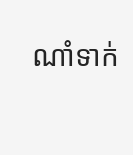ណាំទាក់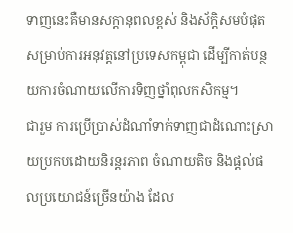ទាញនេះគឺមានសក្តានុពលខ្ពស់ និងស័ក្តិសមបំផុតសម្រាប់ការអនុវត្តនៅប្រទេសកម្ពុជា ដើម្បីកាត់បន្ថយការចំណាយលើការទិញថ្នាំពុលកសិកម្ម។
ជារួម ការប្រើប្រាស់ដំណាំទាក់ទាញជាដំណោះស្រាយប្រកបដោយនិរន្តរភាព ចំណាយតិច និងផ្តល់ផលប្រយោជន៍ច្រើនយ៉ាង ដែល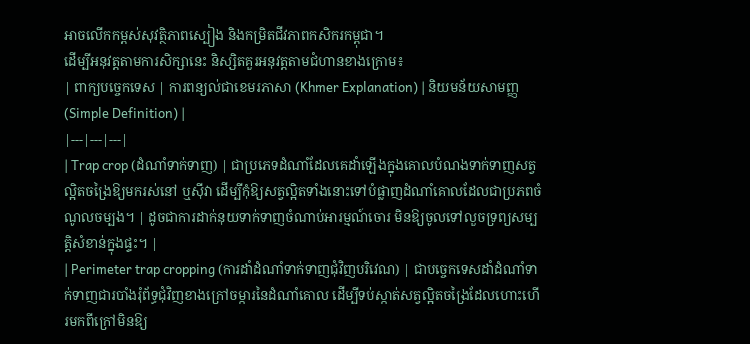អាចលើកកម្ពស់សុវត្ថិភាពស្បៀង និងកម្រិតជីវភាពកសិករកម្ពុជា។
ដើម្បីអនុវត្តតាមការសិក្សានេះ និស្សិតគួរអនុវត្តតាមជំហានខាងក្រោម៖
| ពាក្យបច្ចេកទេស | ការពន្យល់ជាខេមរភាសា (Khmer Explanation) | និយមន័យសាមញ្ញ (Simple Definition) |
|---|---|---|
| Trap crop (ដំណាំទាក់ទាញ) | ជាប្រភេទដំណាំដែលគេដាំឡើងក្នុងគោលបំណងទាក់ទាញសត្វល្អិតចង្រៃឱ្យមករស់នៅ ឬស៊ីវា ដើម្បីកុំឱ្យសត្វល្អិតទាំងនោះទៅបំផ្លាញដំណាំគោលដែលជាប្រភពចំណូលចម្បង។ | ដូចជាការដាក់នុយទាក់ទាញចំណាប់អារម្មណ៍ចោរ មិនឱ្យចូលទៅលួចទ្រព្យសម្បត្តិសំខាន់ក្នុងផ្ទះ។ |
| Perimeter trap cropping (ការដាំដំណាំទាក់ទាញជុំវិញបរិវេណ) | ជាបច្ចេកទេសដាំដំណាំទាក់ទាញជារបាំងរុំព័ទ្ធជុំវិញខាងក្រៅចម្ការនៃដំណាំគោល ដើម្បីទប់ស្កាត់សត្វល្អិតចង្រៃដែលហោះហើរមកពីក្រៅមិនឱ្យ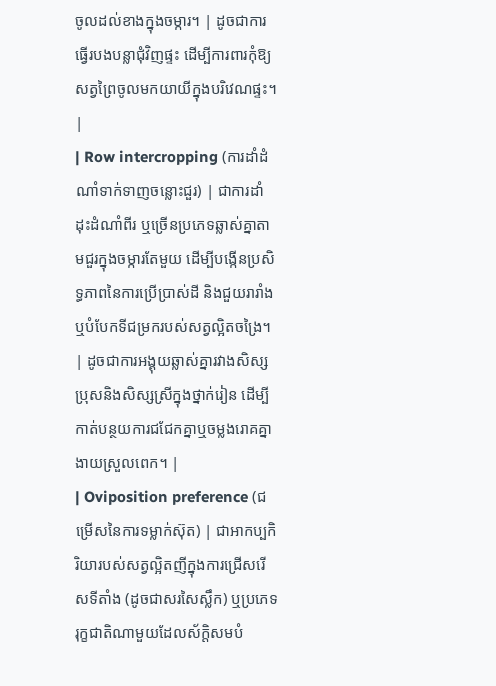ចូលដល់ខាងក្នុងចម្ការ។ | ដូចជាការធ្វើរបងបន្លាជុំវិញផ្ទះ ដើម្បីការពារកុំឱ្យសត្វព្រៃចូលមកយាយីក្នុងបរិវេណផ្ទះ។ |
| Row intercropping (ការដាំដំណាំទាក់ទាញចន្លោះជួរ) | ជាការដាំដុះដំណាំពីរ ឬច្រើនប្រភេទឆ្លាស់គ្នាតាមជួរក្នុងចម្ការតែមួយ ដើម្បីបង្កើនប្រសិទ្ធភាពនៃការប្រើប្រាស់ដី និងជួយរារាំង ឬបំបែកទីជម្រករបស់សត្វល្អិតចង្រៃ។ | ដូចជាការអង្គុយឆ្លាស់គ្នារវាងសិស្សប្រុសនិងសិស្សស្រីក្នុងថ្នាក់រៀន ដើម្បីកាត់បន្ថយការជជែកគ្នាឬចម្លងរោគគ្នាងាយស្រួលពេក។ |
| Oviposition preference (ជម្រើសនៃការទម្លាក់ស៊ុត) | ជាអាកប្បកិរិយារបស់សត្វល្អិតញីក្នុងការជ្រើសរើសទីតាំង (ដូចជាសរសៃស្លឹក) ឬប្រភេទរុក្ខជាតិណាមួយដែលស័ក្តិសមបំ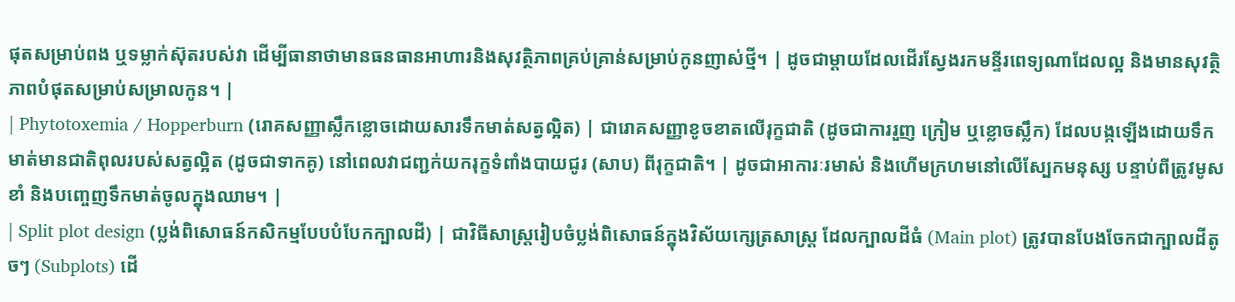ផុតសម្រាប់ពង ឬទម្លាក់ស៊ុតរបស់វា ដើម្បីធានាថាមានធនធានអាហារនិងសុវត្ថិភាពគ្រប់គ្រាន់សម្រាប់កូនញាស់ថ្មី។ | ដូចជាម្តាយដែលដើរស្វែងរកមន្ទីរពេទ្យណាដែលល្អ និងមានសុវត្ថិភាពបំផុតសម្រាប់សម្រាលកូន។ |
| Phytotoxemia / Hopperburn (រោគសញ្ញាស្លឹកខ្លោចដោយសារទឹកមាត់សត្វល្អិត) | ជារោគសញ្ញាខូចខាតលើរុក្ខជាតិ (ដូចជាការរួញ ក្រៀម ឬខ្លោចស្លឹក) ដែលបង្កឡើងដោយទឹកមាត់មានជាតិពុលរបស់សត្វល្អិត (ដូចជាទាកគូ) នៅពេលវាជញ្ជក់យករុក្ខទំពាំងបាយជូរ (សាប) ពីរុក្ខជាតិ។ | ដូចជាអាការៈរមាស់ និងហើមក្រហមនៅលើស្បែកមនុស្ស បន្ទាប់ពីត្រូវមូសខាំ និងបញ្ចេញទឹកមាត់ចូលក្នុងឈាម។ |
| Split plot design (ប្លង់ពិសោធន៍កសិកម្មបែបបំបែកក្បាលដី) | ជាវិធីសាស្ត្ររៀបចំប្លង់ពិសោធន៍ក្នុងវិស័យក្សេត្រសាស្ត្រ ដែលក្បាលដីធំ (Main plot) ត្រូវបានបែងចែកជាក្បាលដីតូចៗ (Subplots) ដើ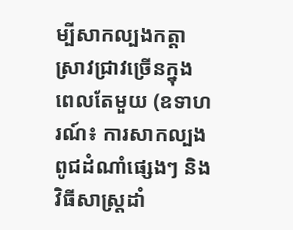ម្បីសាកល្បងកត្តាស្រាវជ្រាវច្រើនក្នុងពេលតែមួយ (ឧទាហរណ៍៖ ការសាកល្បងពូជដំណាំផ្សេងៗ និងវិធីសាស្ត្រដាំ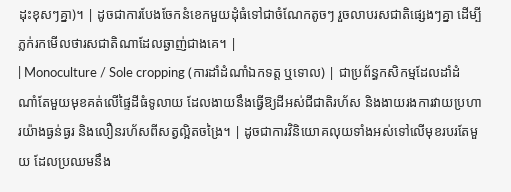ដុះខុសៗគ្នា)។ | ដូចជាការបែងចែកនំខេកមួយដុំធំទៅជាចំណែកតូចៗ រួចលាបរសជាតិផ្សេងៗគ្នា ដើម្បីភ្លក់រកមើលថារសជាតិណាដែលឆ្ងាញ់ជាងគេ។ |
| Monoculture / Sole cropping (ការដាំដំណាំឯកទត្ត ឬទោល) | ជាប្រព័ន្ធកសិកម្មដែលដាំដំណាំតែមួយមុខគត់លើផ្ទៃដីធំទូលាយ ដែលងាយនឹងធ្វើឱ្យដីអស់ជីជាតិរហ័ស និងងាយរងការវាយប្រហារយ៉ាងធ្ងន់ធ្ងរ និងលឿនរហ័សពីសត្វល្អិតចង្រៃ។ | ដូចជាការវិនិយោគលុយទាំងអស់ទៅលើមុខរបរតែមួយ ដែលប្រឈមនឹង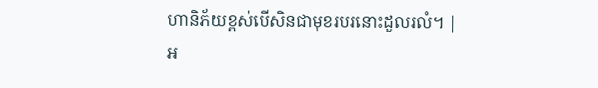ហានិភ័យខ្ពស់បើសិនជាមុខរបរនោះដួលរលំ។ |
អ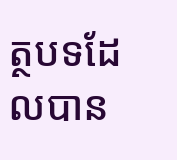ត្ថបទដែលបាន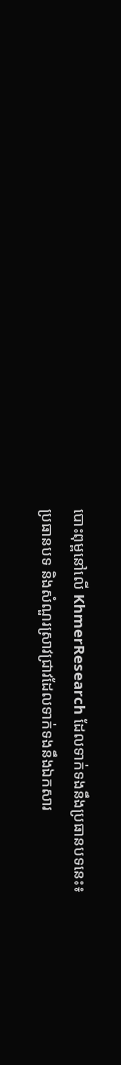បោះពុម្ពនៅលើ KhmerResearch ដែលទាក់ទងនឹងប្រធានបទនេះ៖
ប្រធានបទ និងសំណួរស្រាវជ្រាវដែលទាក់ទងនឹងឯកសារ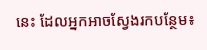នេះ ដែលអ្នកអាចស្វែងរកបន្ថែម៖